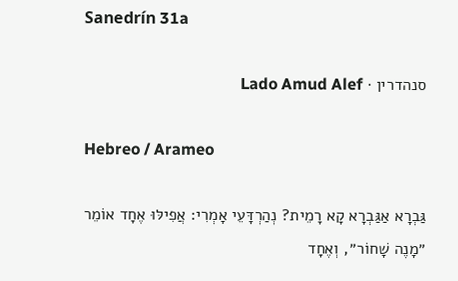Sanedrín 31a

סנהדרין · Lado Amud Alef

Hebreo / Arameo

גַּבְרָא אַגַּבְרָא קָא רָמֵית? נְהַרְדָּעֵי אָמְרִי: אֲפִילּוּ אֶחָד אוֹמֵר ״מָנֶה שָׁחוֹר״, וְאֶחָד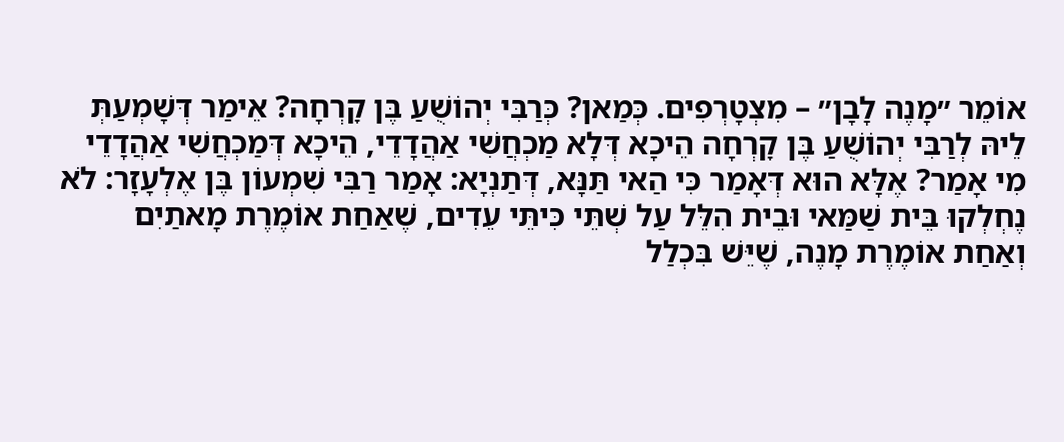אוֹמֵר ״מָנֶה לָבָן״ – מִצְטָרְפִים. כְּמַאן? כְּרַבִּי יְהוֹשֻׁעַ בֶּן קׇרְחָה? אֵימַר דְּשָׁמְעַתְּ לֵיהּ לְרַבִּי יְהוֹשֻׁעַ בֶּן קׇרְחָה הֵיכָא דְּלָא מַכְחֲשִׁי אַהֲדָדֵי, הֵיכָא דְּמַכְחֲשִׁי אַהֲדָדֵי מִי אָמַר? אֶלָּא הוּא דְּאָמַר כִּי הַאי תַּנָּא, דְּתַנְיָא: אָמַר רַבִּי שִׁמְעוֹן בֶּן אֶלְעָזָר: לֹא נֶחְלְקוּ בֵּית שַׁמַּאי וּבֵית הִלֵּל עַל שְׁתֵּי כִּיתֵּי עֵדִים, שֶׁאַחַת אוֹמֶרֶת מָאתַיִם וְאַחַת אוֹמֶרֶת מָנֶה, שֶׁיֵּשׁ בִּכְלַל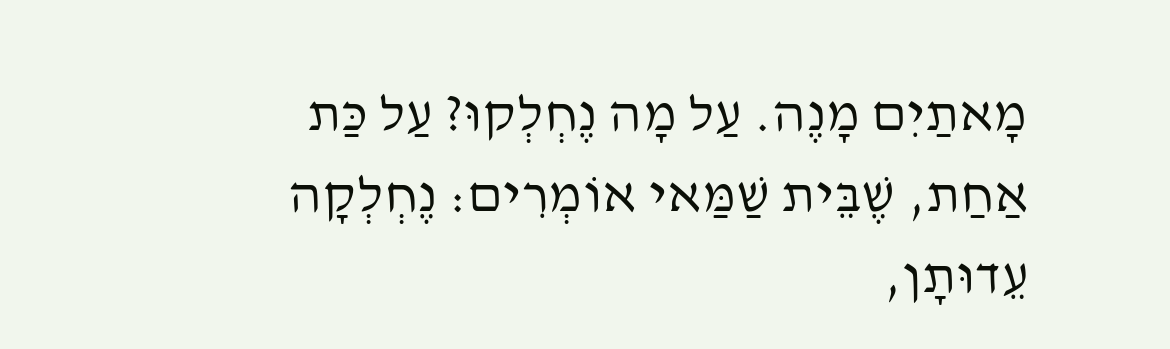מָאתַיִם מָנֶה. עַל מָה נֶחְלְקוּ? עַל כַּת אַחַת, שֶׁבֵּית שַׁמַּאי אוֹמְרִים: נֶחְלְקָה עֵדוּתָן,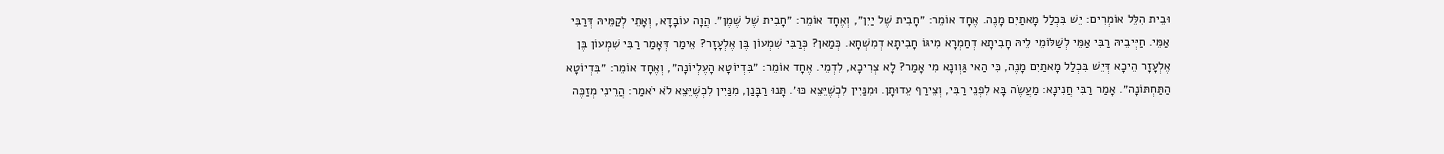וּבֵית הִלֵּל אוֹמְרִים: יֵשׁ בִּכְלַל מָאתַיִם מָנֶה. אֶחָד אוֹמֵר: ״חָבִית שֶׁל יַיִן״, וְאֶחָד אוֹמֵר: ״חָבִית שֶׁל שֶׁמֶן״. הֲוָה עוֹבָדָא, וְאָתֵי לְקַמֵּיהּ דְּרַבִּי אַמֵּי. חַיְּיבֵיהּ רַבִּי אַמֵּי לְשַׁלּוֹמֵי לֵיהּ חָבִיתָא דְחַמְרָא מִיגּוֹ חָבִיתָא דְמִשְׁחָא. כְּמַאן? כְּרַבִּי שִׁמְעוֹן בֶּן אֶלְעָזָר? אֵימַר דְּאָמַר רַבִּי שִׁמְעוֹן בֶּן אֶלְעָזָר הֵיכָא דְּיֵשׁ בִּכְלַל מָאתַיִם מָנֶה, כִּי הַאי גַּוְונָא מִי אָמַר? לָא צְרִיכָא, לִדְמֵי. אֶחָד אוֹמֵר: ״בִּדְיוֹטָא הָעֶלְיוֹנָה״, וְאֶחָד אוֹמֵר: ״בִּדְיוֹטָא הַתַּחְתּוֹנָה״. אָמַר רַבִּי חֲנִינָא: מַעֲשֶׂה בָּא לִפְנֵי רַבִּי, וְצֵירַף עֵדוּתָן. וּמִנַּיִין לִכְשֶׁיֵּצֵא כּוּ׳. תָּנוּ רַבָּנַן, מִנַּיִין לִכְשֶׁיֵּצֵא לֹא יֹאמַר: הֲרֵינִי מְזַכֶּה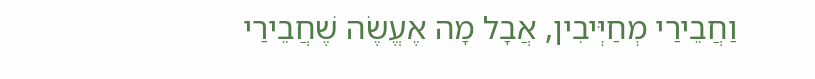וַחֲבֵירַי מְחַיְּיבִין, אֲבָל מָה אֶעֱשֶׂה שֶׁחֲבֵירַי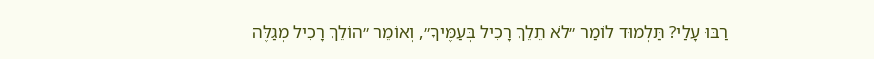רַבּוּ עָלַי? תַּלְמוּד לוֹמַר ״לֹא תֵלֵךְ רָכִיל בְּעַמֶּיךָ״, וְאוֹמֵר ״הוֹלֵךְ רָכִיל מְגַלֶּה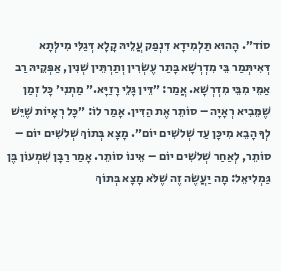סוֹד״. הָהוּא תַּלְמִידָא דִּנְפַק עֲלֵיהּ קָלָא דְּגַלִּי מִילְּתָא דְּאִיתְּמַר בֵּי מִדְרְשָׁא בָּתַר עֶשְׂרִין וְתַרְתֵּין שְׁנִין, אַפְּקֵיהּ רַב אַמֵּי מִבֵּי מִדְרְשָׁא. אֲמַר: ״דֵּין גָּלֵי רָזַיָּא.״ מַתְנִי׳ כׇּל זְמַן שֶׁמֵּבִיא רְאָיָה – סוֹתֵר אֶת הַדִּין. אָמַר לוֹ: ״כׇּל רְאָיוֹת שֶׁיֵּשׁ לְךָ הָבֵא מִיכָּן עַד שְׁלֹשִׁים יוֹם״. מָצָא בְּתוֹךְ שְׁלֹשִׁים יוֹם – סוֹתֵר, לְאַחַר שְׁלֹשִׁים יוֹם – אֵינוֹ סוֹתֵר. אָמַר רַבָּן שִׁמְעוֹן בֶּן גַּמְלִיאֵל: מָה יַעֲשֶׂה זֶה שֶׁלֹּא מָצָא בְּתוֹךְ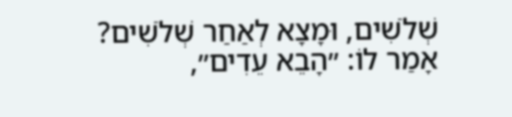שְׁלֹשִׁים, וּמָצָא לְאַחַר שְׁלֹשִׁים? אָמַר לוֹ: ״הָבֵא עֵדִים״,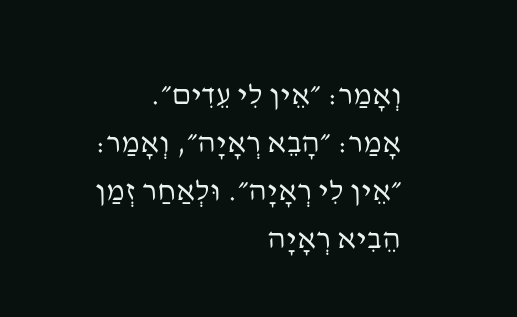וְאָמַר: ״אֵין לִי עֵדִים״. אָמַר: ״הָבֵא רְאָיָה״, וְאָמַר: ״אֵין לִי רְאָיָה״. וּלְאַחַר זְמַן הֵבִיא רְאָיָה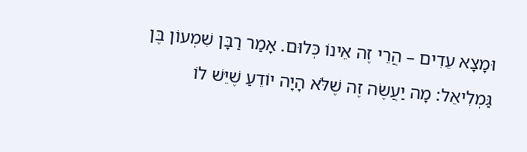וּמָצָא עֵדִים – הֲרֵי זֶה אֵינוֹ כְּלוּם. אָמַר רַבָּן שִׁמְעוֹן בֶּן גַּמְלִיאֵל: מָה יַעֲשֶׂה זֶה שֶׁלֹּא הָיָה יוֹדֵעַ שֶׁיֵּשׁ לוֹ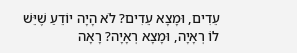עֵדִים, וּמָצָא עֵדִים? לֹא הָיָה יוֹדֵעַ שֶׁיֵּשׁ לוֹ רְאָיָה, וּמָצָא רְאָיָה? רָאָה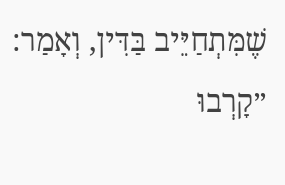שֶׁמִּתְחַיֵּיב בַּדִּין, וְאָמַר: ״קָרְבוּ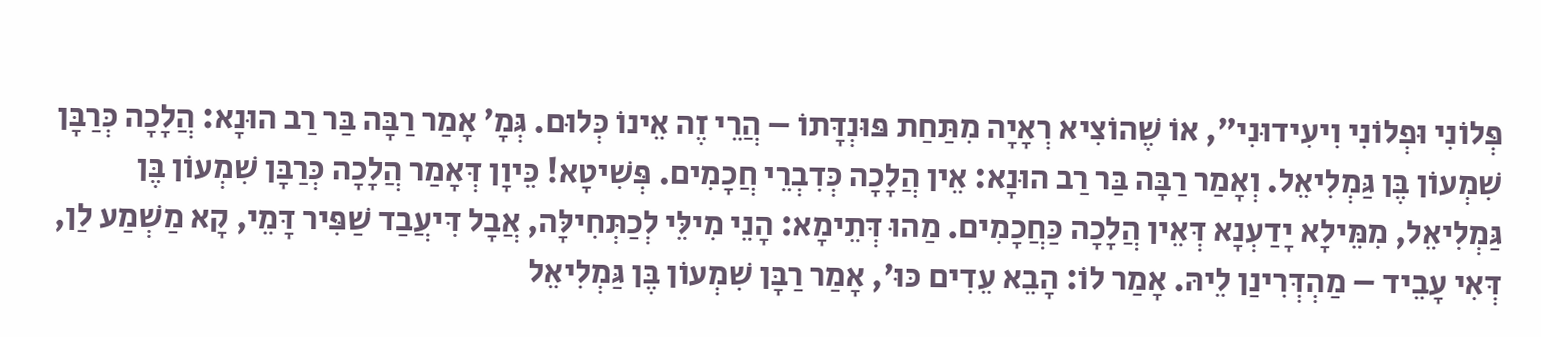פְּלוֹנִי וּפְלוֹנִי וִיעִידוּנִי״, אוֹ שֶׁהוֹצִיא רְאָיָה מִתַּחַת פּוּנְדָּתוֹ – הֲרֵי זֶה אֵינוֹ כְּלוּם. גְּמָ׳ אָמַר רַבָּה בַּר רַב הוּנָא: הֲלָכָה כְּרַבָּן שִׁמְעוֹן בֶּן גַּמְלִיאֵל. וְאָמַר רַבָּה בַּר רַב הוּנָא: אֵין הֲלָכָה כְּדִבְרֵי חֲכָמִים. פְּשִׁיטָא! כֵּיוָן דְּאָמַר הֲלָכָה כְּרַבָּן שִׁמְעוֹן בֶּן גַּמְלִיאֵל, מִמֵּילָא יָדַעְנָא דְּאֵין הֲלָכָה כַּחֲכָמִים. מַהוּ דְּתֵימָא: הָנֵי מִילֵּי לְכַתְּחִילָּה, אֲבָל דִּיעֲבַד שַׁפִּיר דָּמֵי, קָא מַשְׁמַע לַן, דְּאִי עָבֵיד – מַהְדְּרִינַן לֵיהּ. אָמַר לוֹ: הָבֵא עֵדִים כּוּ׳, אָמַר רַבָּן שִׁמְעוֹן בֶּן גַּמְלִיאֵל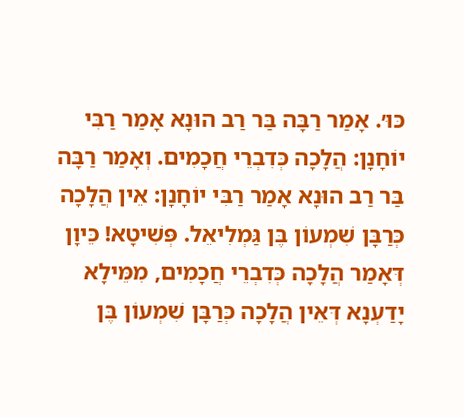כּוּ׳. אָמַר רַבָּה בַּר רַב הוּנָא אָמַר רַבִּי יוֹחָנָן: הֲלָכָה כְּדִבְרֵי חֲכָמִים. וְאָמַר רַבָּה בַּר רַב הוּנָא אָמַר רַבִּי יוֹחָנָן: אֵין הֲלָכָה כְּרַבָּן שִׁמְעוֹן בֶּן גַּמְלִיאֵל. פְּשִׁיטָא! כֵּיוָן דְּאָמַר הֲלָכָה כְּדִבְרֵי חֲכָמִים, מִמֵּילָא יָדַעְנָא דְּאֵין הֲלָכָה כְּרַבָּן שִׁמְעוֹן בֶּן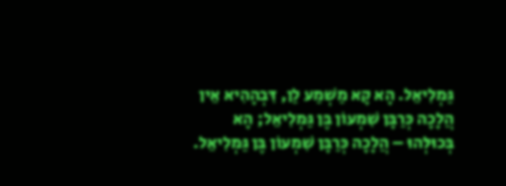גַּמְלִיאֵל. הָא קָא מַשְׁמַע לַן, דִּבְהָהִיא אֵין הֲלָכָה כְּרַבָּן שִׁמְעוֹן בֶּן גַּמְלִיאֵל; הָא בְּכוּלְּהוּ – הֲלָכָה כְּרַבָּן שִׁמְעוֹן בֶּן גַּמְלִיאֵל.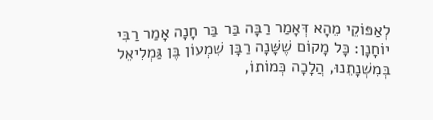לְאַפּוֹקֵי מֵהָא דְּאָמַר רַבָּה בַּר בַּר חָנָה אָמַר רַבִּי יוֹחָנָן: כׇּל מָקוֹם שֶׁשָּׁנָה רַבָּן שִׁמְעוֹן בֶּן גַּמְלִיאֵל בְּמִשְׁנָתֵנוּ, הֲלָכָה כְּמוֹתוֹ,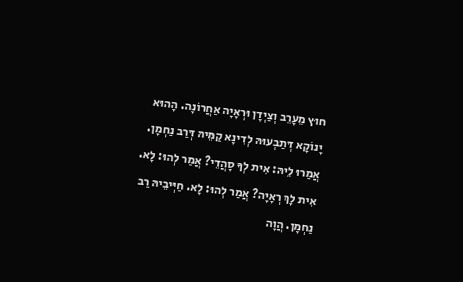חוּץ מֵעָרֵב וְצַיְדָן וּרְאָיָה אַחֲרוֹנָה. הָהוּא יָנוֹקָא דְּתַבְעוּהּ לְדִינָא קַמֵּיהּ דְּרַב נַחְמָן. אֲמַרוּ לֵיהּ: אִית לְךָ סָהֲדֵי? אֲמַר לְהוּ: לָא. אִית לָךְ רְאָיָה? אֲמַר לְהוּ: לָא. חַיְּיבֵיהּ רַב נַחְמָן. הֲוָה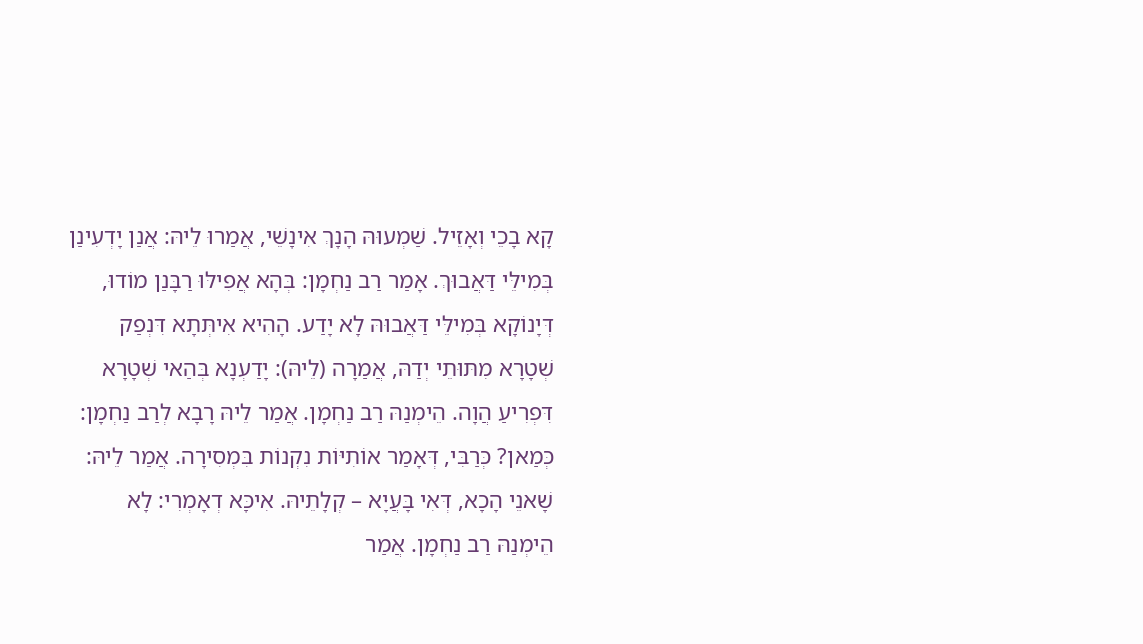קָא בָכֵי וְאָזֵיל. שַׁמְעוּהּ הָנָךְ אִינָשֵׁי, אֲמַרוּ לֵיהּ: אֲנַן יָדְעִינַן בְּמִילֵּי דַּאֲבוּךְ. אָמַר רַב נַחְמָן: בְּהָא אֲפִילּוּ רַבָּנַן מוֹדוּ, דְּיָנוֹקָא בְּמִילֵּי דַּאֲבוּהּ לָא יָדַע. הָהִיא אִיתְּתָא דִּנְפַק שְׁטָרָא מִתּוּתֵי יְדַהּ, אֲמַרָה (לֵיהּ): יָדַעְנָא בְּהַאי שְׁטָרָא דִּפְרִיעַ הֲוָה. הֵימְנַהּ רַב נַחְמָן. אֲמַר לֵיהּ רָבָא לְרַב נַחְמָן: כְּמַאן? כְּרַבִּי, דְּאָמַר אוֹתִיּוֹת נִקְנוֹת בִּמְסִירָה. אֲמַר לֵיהּ: שָׁאנֵי הָכָא, דְּאִי בָּעֲיָא – קְלָתֵיהּ. אִיכָּא דְאָמְרִי: לָא הֵימְנַהּ רַב נַחְמָן. אֲמַר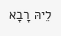לֵיהּ רָבָא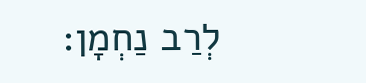לְרַב נַחְמָן: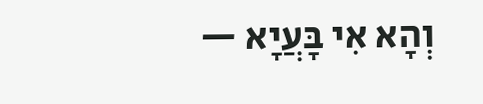וְהָא אִי בָּעֲיָא —